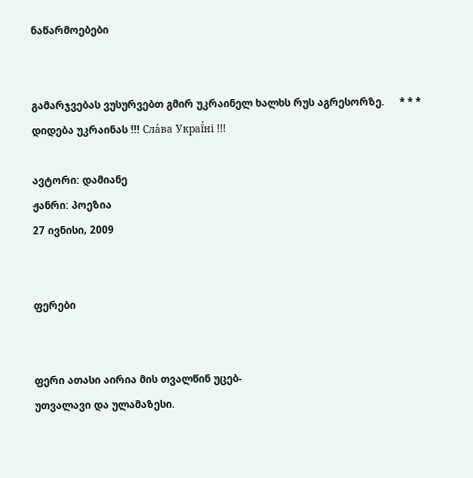ნაწარმოებები


გამარჯვებას ვუსურვებთ გმირ უკრაინელ ხალხს რუს აგრესორზე.     * * *     დიდება უკრაინას !!! Сла́ва Украї́ні !!!

ავტორი: დამიანე
ჟანრი: პოეზია
27 ივნისი, 2009


ფერები


ფერი ათასი აირია მის თვალწინ უცებ-
უთვალავი და ულამაზესი.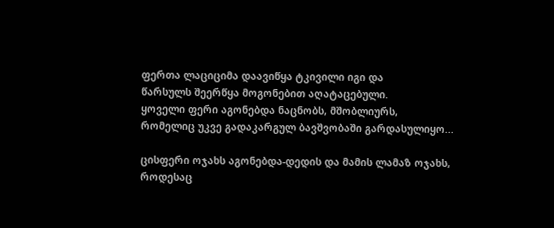ფერთა ლაციციმა დაავიწყა ტკივილი იგი და
წარსულს შეერწყა მოგონებით აღატაცებული.
ყოველი ფერი აგონებდა ნაცნობს, მშობლიურს,
რომელიც უკვე გადაკარგულ ბავშვობაში გარდასულიყო...

ცისფერი ოჯახს აგონებდა-დედის და მამის ლამაზ ოჯახს,
როდესაც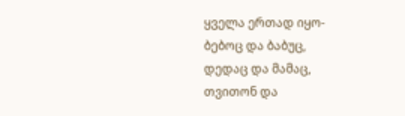ყველა ერთად იყო-
ბებოც და ბაბუც,
დედაც და მამაც,
თვითონ და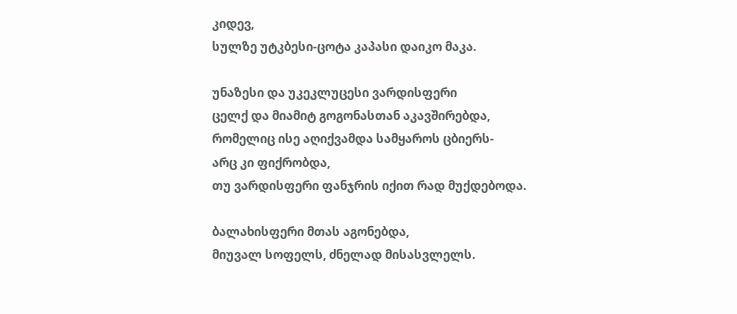კიდევ,
სულზე უტკბესი-ცოტა კაპასი დაიკო მაკა.

უნაზესი და უკეკლუცესი ვარდისფერი
ცელქ და მიამიტ გოგონასთან აკავშირებდა,
რომელიც ისე აღიქვამდა სამყაროს ცბიერს-
არც კი ფიქრობდა,
თუ ვარდისფერი ფანჯრის იქით რად მუქდებოდა.

ბალახისფერი მთას აგონებდა,
მიუვალ სოფელს, ძნელად მისასვლელს.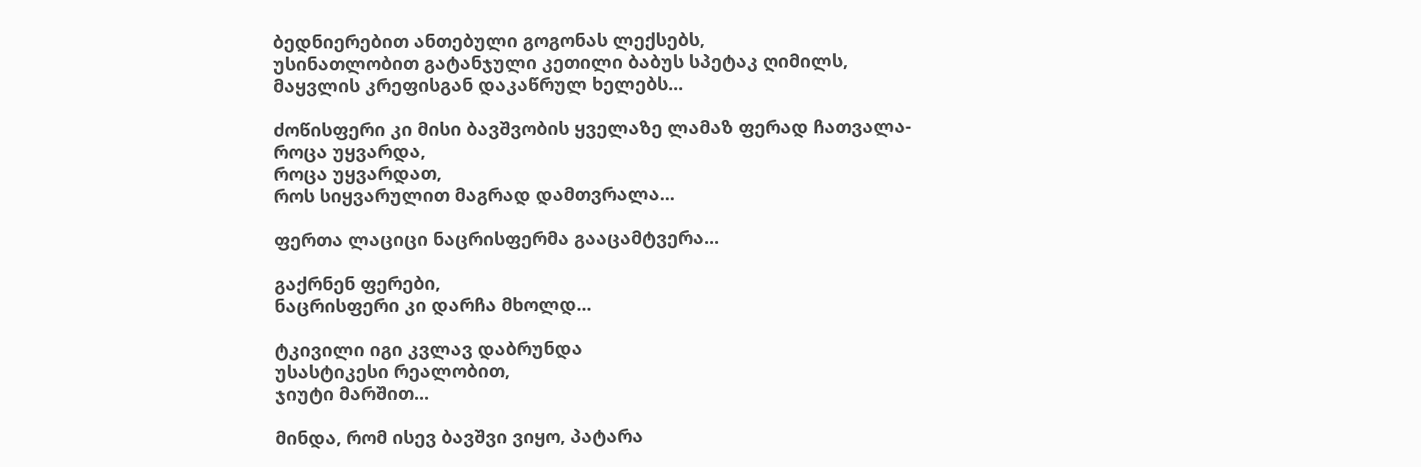ბედნიერებით ანთებული გოგონას ლექსებს,
უსინათლობით გატანჯული კეთილი ბაბუს სპეტაკ ღიმილს,
მაყვლის კრეფისგან დაკაწრულ ხელებს...

ძოწისფერი კი მისი ბავშვობის ყველაზე ლამაზ ფერად ჩათვალა-
როცა უყვარდა,
როცა უყვარდათ,
როს სიყვარულით მაგრად დამთვრალა...

ფერთა ლაციცი ნაცრისფერმა გააცამტვერა...

გაქრნენ ფერები,
ნაცრისფერი კი დარჩა მხოლდ...

ტკივილი იგი კვლავ დაბრუნდა
უსასტიკესი რეალობით,
ჯიუტი მარშით...

მინდა, რომ ისევ ბავშვი ვიყო, პატარა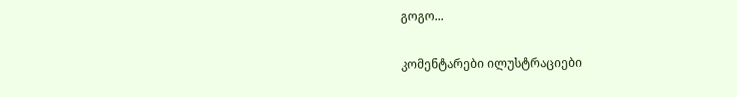გოგო...

კომენტარები ილუსტრაციები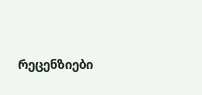რეცენზიები